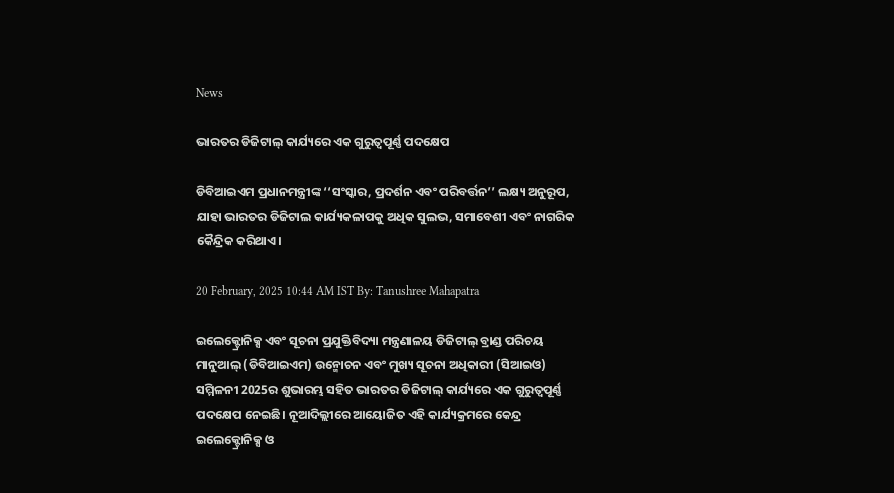News

ଭାରତର ଡିଜିଟାଲ୍ କାର୍ଯ୍ୟରେ ଏକ ଗୁରୁତ୍ୱପୂର୍ଣ୍ଣ ପଦକ୍ଷେପ

ଡିବିଆଇଏମ ପ୍ରଧାନମନ୍ତ୍ରୀଙ୍କ ‘‘ସଂସ୍କାର, ପ୍ରଦର୍ଶନ ଏବଂ ପରିବର୍ତ୍ତନ’’ ଲକ୍ଷ୍ୟ ଅନୁରୂପ, ଯାହା ଭାରତର ଡିଜିଟାଲ କାର୍ଯ୍ୟକଳାପକୁ ଅଧିକ ସୁଲଭ, ସମାବେଶୀ ଏବଂ ନାଗରିକ କୈନ୍ଦ୍ରିକ କରିଥାଏ।

20 February, 2025 10:44 AM IST By: Tanushree Mahapatra

ଇଲେକ୍ଟ୍ରୋନିକ୍ସ ଏବଂ ସୂଚନା ପ୍ରଯୁକ୍ତିବିଦ୍ୟା ମନ୍ତ୍ରଣାଳୟ ଡିଜିଟାଲ୍ ବ୍ରାଣ୍ଡ ପରିଚୟ ମାନୁଆଲ୍ (ଡିବିଆଇଏମ) ଉନ୍ମୋଚନ ଏବଂ ମୁଖ୍ୟ ସୂଚନା ଅଧିକାରୀ (ସିଆଇଓ) ସମ୍ମିଳନୀ 2025ର ଶୁଭାରମ୍ଭ ସହିତ ଭାରତର ଡିଜିଟାଲ୍ କାର୍ଯ୍ୟରେ ଏକ ଗୁରୁତ୍ୱପୂର୍ଣ୍ଣ ପଦକ୍ଷେପ ନେଇଛି। ନୂଆଦିଲ୍ଲୀରେ ଆୟୋଜିତ ଏହି କାର୍ଯ୍ୟକ୍ରମରେ କେନ୍ଦ୍ର ଇଲେକ୍ଟ୍ରୋନିକ୍ସ ଓ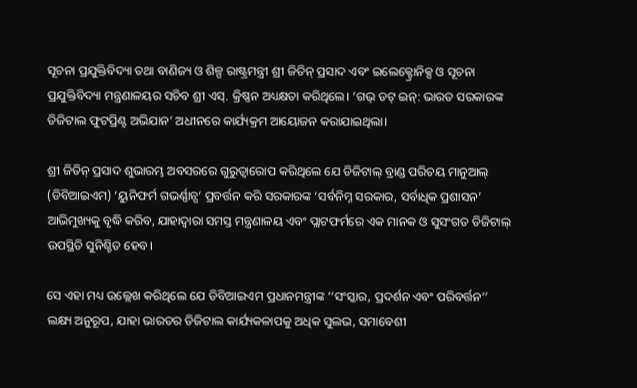ସୂଚନା ପ୍ରଯୁକ୍ତିବିଦ୍ୟା ତଥା ବାଣିଜ୍ୟ ଓ ଶିଳ୍ପ ରାଷ୍ଟ୍ରମନ୍ତ୍ରୀ ଶ୍ରୀ ଜିତିନ୍ ପ୍ରସାଦ ଏବଂ ଇଲେକ୍ଟ୍ରୋନିକ୍ସ ଓ ସୂଚନା ପ୍ରଯୁକ୍ତିବିଦ୍ୟା ମନ୍ତ୍ରଣାଳୟର ସଚିବ ଶ୍ରୀ ଏସ୍. କ୍ରିଷ୍ଣନ ଅଧ୍ୟକ୍ଷତା କରିଥିଲେ। ‘ଗଭ୍‌ ଡଟ୍‌ ଇନ୍‌: ଭାରତ ସରକାରଙ୍କ ଡିଜିଟାଲ ଫୁଟପ୍ରିଣ୍ଟ ଅଭିଯାନ’ ଅଧୀନରେ କାର୍ଯ୍ୟକ୍ରମ ଆୟୋଜନ କରାଯାଇଥିଲା।

ଶ୍ରୀ ଜିତିନ୍ ପ୍ରସାଦ ଶୁଭାରମ୍ଭ ଅବସରରେ ଗୁରୁତ୍ୱାରୋପ କରିଥିଲେ ଯେ ଡିଜିଟାଲ୍ ବ୍ରାଣ୍ଡ ପରିଚୟ ମାନୁଆଲ୍ (ଡିବିଆଇଏମ) ‘ୟୁନିଫର୍ମ ଗଭର୍ଣ୍ଣାନ୍ସ’ ପ୍ରବର୍ତ୍ତନ କରି ସରକାରଙ୍କ ‘ସର୍ବନିମ୍ନ ସରକାର, ସର୍ବାଧିକ ପ୍ରଶାସନ’ ଆଭିମୁଖ୍ୟକୁ ବୃଦ୍ଧି କରିବ, ଯାହାଦ୍ୱାରା ସମସ୍ତ ମନ୍ତ୍ରଣାଳୟ ଏବଂ ପ୍ଲାଟଫର୍ମରେ ଏକ ମାନକ ଓ ସୁସଂଗତ ଡିଜିଟାଲ୍ ଉପସ୍ଥିତି ସୁନିଶ୍ଚିତ ହେବ।

ସେ ଏହା ମଧ୍ୟ ଉଲ୍ଲେଖ କରିଥିଲେ ଯେ ଡିବିଆଇଏମ ପ୍ରଧାନମନ୍ତ୍ରୀଙ୍କ ‘‘ସଂସ୍କାର, ପ୍ରଦର୍ଶନ ଏବଂ ପରିବର୍ତ୍ତନ’’ ଲକ୍ଷ୍ୟ ଅନୁରୂପ, ଯାହା ଭାରତର ଡିଜିଟାଲ କାର୍ଯ୍ୟକଳାପକୁ ଅଧିକ ସୁଲଭ, ସମାବେଶୀ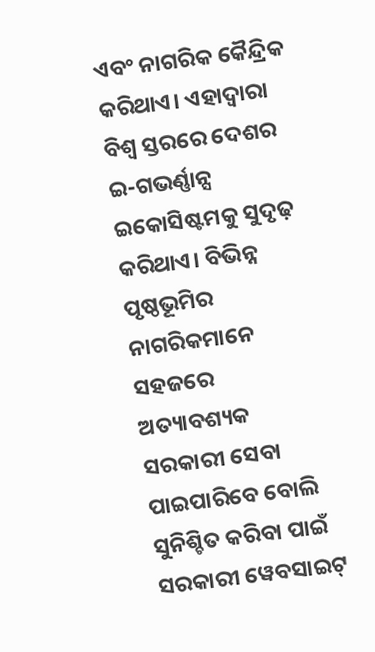ଏବଂ ନାଗରିକ କୈନ୍ଦ୍ରିକ କରିଥାଏ। ଏହାଦ୍ୱାରା ବିଶ୍ୱ ସ୍ତରରେ ଦେଶର ଇ-ଗଭର୍ଣ୍ଣାନ୍ସ ଇକୋସିଷ୍ଟମକୁ ସୁଦୃଢ଼ କରିଥାଏ। ବିଭିନ୍ନ ପୃଷ୍ଠଭୂମିର ନାଗରିକମାନେ ସହଜରେ ଅତ୍ୟାବଶ୍ୟକ ସରକାରୀ ସେବା ପାଇପାରିବେ ବୋଲି ସୁନିଶ୍ଚିତ କରିବା ପାଇଁ ସରକାରୀ ୱେବସାଇଟ୍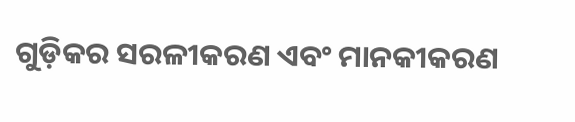ଗୁଡ଼ିକର ସରଳୀକରଣ ଏବଂ ମାନକୀକରଣ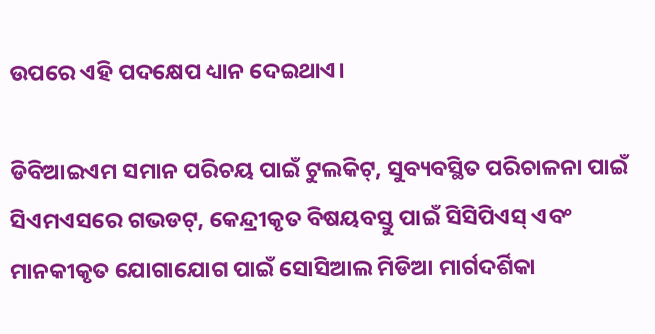ଉପରେ ଏହି ପଦକ୍ଷେପ ଧ୍ୟାନ ଦେଇଥାଏ।

ଡିବିଆଇଏମ ସମାନ ପରିଚୟ ପାଇଁ ଟୁଲକିଟ୍, ସୁବ୍ୟବସ୍ଥିତ ପରିଚାଳନା ପାଇଁ ସିଏମଏସରେ ଗଭଡଟ୍, କେନ୍ଦ୍ରୀକୃତ ବିଷୟବସ୍ତୁ ପାଇଁ ସିସିପିଏସ୍ ଏବଂ ମାନକୀକୃତ ଯୋଗାଯୋଗ ପାଇଁ ସୋସିଆଲ ମିଡିଆ ମାର୍ଗଦର୍ଶିକା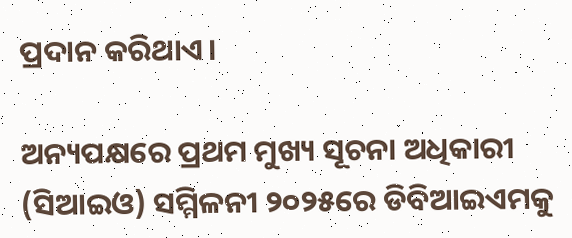ପ୍ରଦାନ କରିଥାଏ।

ଅନ୍ୟପକ୍ଷରେ ପ୍ରଥମ ମୁଖ୍ୟ ସୂଚନା ଅଧିକାରୀ (ସିଆଇଓ) ସମ୍ମିଳନୀ ୨୦୨୫ରେ ଡିବିଆଇଏମକୁ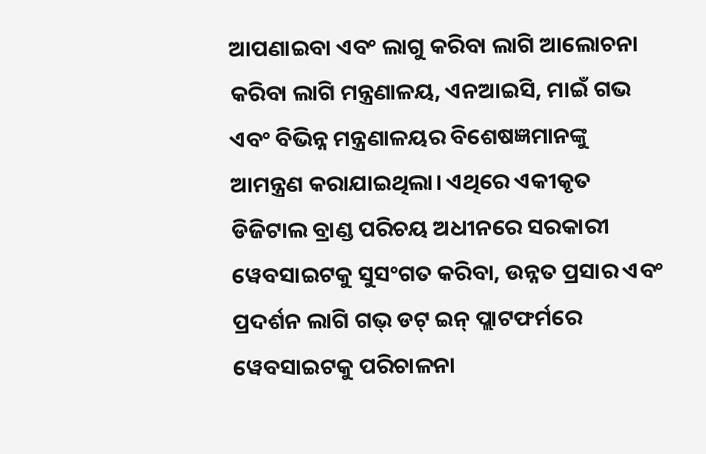ଆପଣାଇବା ଏବଂ ଲାଗୁ କରିବା ଲାଗି ଆଲୋଚନା କରିବା ଲାଗି ମନ୍ତ୍ରଣାଳୟ, ଏନଆଇସି, ମାଇଁ ଗଭ ଏବଂ ବିଭିନ୍ନ ମନ୍ତ୍ରଣାଳୟର ବିଶେଷଜ୍ଞମାନଙ୍କୁ ଆମନ୍ତ୍ରଣ କରାଯାଇଥିଲା। ଏଥିରେ ଏକୀକୃତ ଡିଜିଟାଲ ବ୍ରାଣ୍ଡ ପରିଚୟ ଅଧୀନରେ ସରକାରୀ ୱେବସାଇଟକୁ ସୁସଂଗତ କରିବା, ଉନ୍ନତ ପ୍ରସାର ଏବଂ ପ୍ରଦର୍ଶନ ଲାଗି ଗଭ୍‌ ଡଟ୍ ଇନ୍‌ ପ୍ଲାଟଫର୍ମରେ ୱେବସାଇଟକୁ ପରିଚାଳନା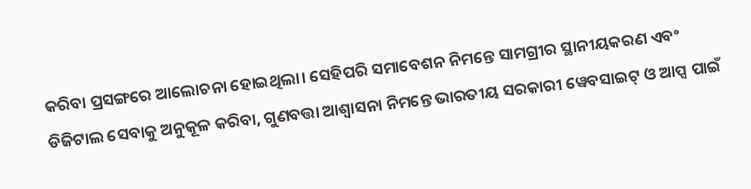କରିବା ପ୍ରସଙ୍ଗରେ ଆଲୋଚନା ହୋଇଥିଲା। ସେହିପରି ସମାବେଶନ ନିମନ୍ତେ ସାମଗ୍ରୀର ସ୍ଥାନୀୟକରଣ ଏବଂ ଡିଜିଟାଲ ସେବାକୁ ଅନୁକୂଳ କରିବା, ଗୁଣବତ୍ତା ଆଶ୍ୱାସନା ନିମନ୍ତେ ଭାରତୀୟ ସରକାରୀ ୱେବସାଇଟ୍‌ ଓ ଆପ୍ସ ପାଇଁ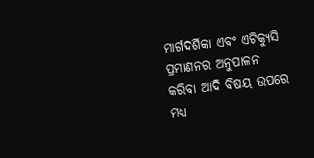ମାର୍ଗଦର୍ଶିକା ଏବଂ ଏଟିକ୍ୟୁସି ପ୍ରମାଣନର ଅନୁପାଳନ କରିବା ଆଦି ବିଷୟ ଉପରେ ମଧ୍ୟ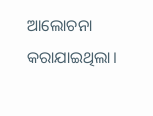ଆଲୋଚନା କରାଯାଇଥିଲା।